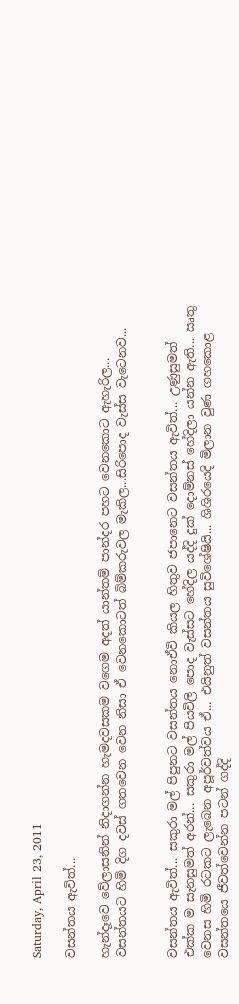Saturday, April 23, 2011

වසන්තය ඇවිත්...

හැන්දෑවෙ වේලාසනින් නිදාගන්න හැමදවසකම වගෙම අදත් යාන්තම් පාන්දර පහට වෙනකොට ඇහැරිල... වසන්තයට හිමි දිග දවස් ගතවෙන වෙන නිසා ඒ වෙනකොටත් බිම්කරුවල මැකිල...සිරිපොද වැස්ස වැටෙනව...


වසන්තය ඇවිත්... සකුරා මල් පිපුනට වසන්තය නොඒවි කියල හිතුව ජපානෙට වසන්තය ඇවිත්... උණුසුමත් එක්ක ම සැනසුමත් අරන්... සකුරා මල් පියවිලි පොද වැස්සට හේදිල යද්දි දුක් දොම්නස් හේදිලා යන්න ඇති... ඍතු වෙනස හිමි රටකට ලැබෙන අපූර්වත්වය ඒ... එයිනුත් වසන්තය සුවිශේෂියි... ශිශිරයෙදි මිලාන වුණ ගහකොළ වසන්තයෙ ජීවත්වෙන්න පටන් ගද්දි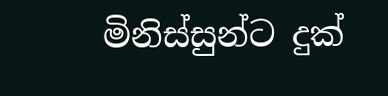මිනිස්සුන්ට දුක්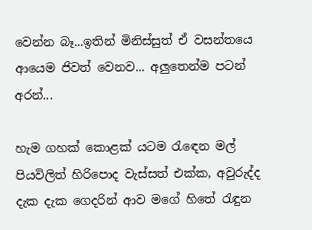වෙන්න බෑ...ඉතින් මිනිස්සුත් ඒ වසන්තයෙ ආයෙම ජිවත් වෙනව... අලුතෙන්ම පටන් අරන්...

හැම ගහක් කොළක් යටම රැඳෙන මල් පියවිලිත් හිරිපොද වැස්සත් එක්ක, අවුරුද්ද දැක දැක ගෙදරින් ආව මගේ හිතේ රැඳුන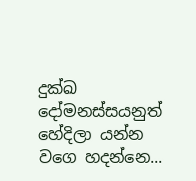දුක්ඛ දෝමනස්සයනුත් හේදිලා යන්න වගෙ හදන්නෙ...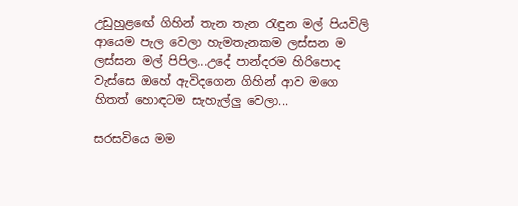උඩුහුළඟේ ගිහින් තැන තැන රැඳුන මල් පියවිලි ආයෙම පැල වෙලා හැමතැනකම ලස්සන ම ලස්සන මල් පිපිල...උදේ පාන්දරම හිරිපොද වැස්සෙ ඔහේ ඇවිදගෙන ගිහින් ආව මගෙ හිතත් හොඳටම සැහැල්ලු වෙලා...

සරසවියෙ මම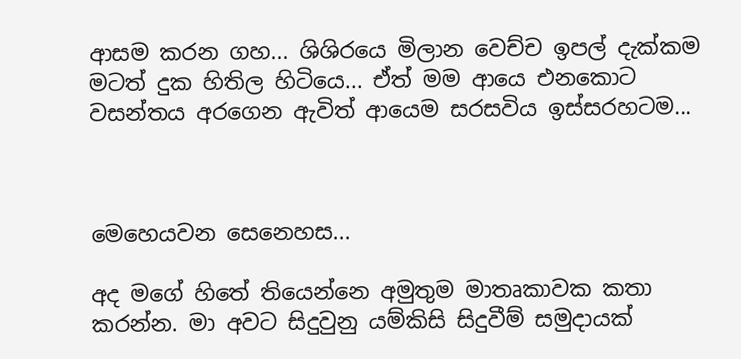ආසම කරන ගහ... ශිශිරයෙ මිලාන වෙච්ච ඉපල් දැක්කම මටත් දුක හිතිල හිටියෙ... ඒත් මම ආයෙ එනකොට වසන්තය අරගෙන ඇවිත් ආයෙම සරසවිය ඉස්සරහටම...



මෙහෙයවන සෙනෙහස...

අද මගේ හිතේ තියෙන්නෙ අමුතුම මාතෘකාවක කතා කරන්න. මා අවට සිදුවුනු යම්කිසි සිදුවීම් සමුදායක්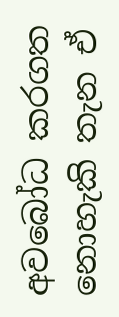අවබෝධ කරගත නොහැකි තැන ඒ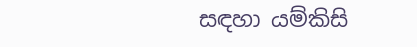සඳහා යම්කිසි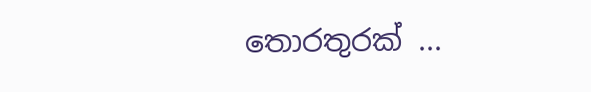තොරතුරක් ...